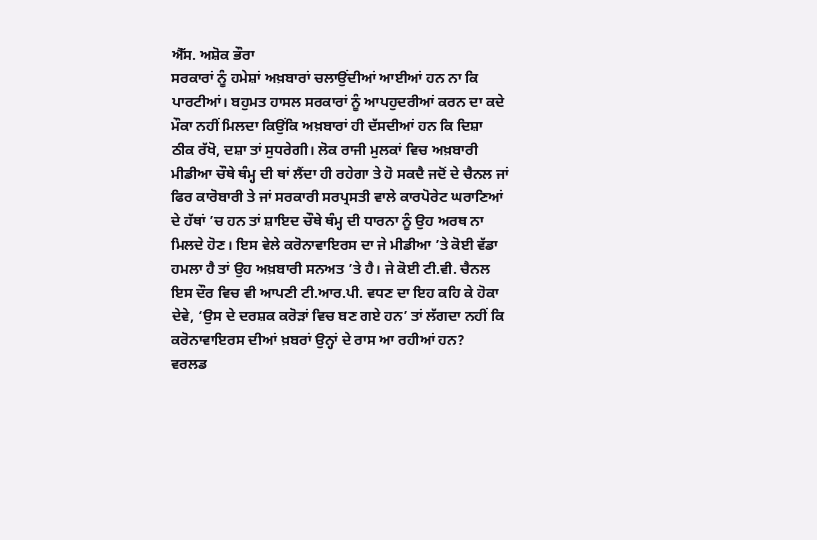ਐੱਸ. ਅਸ਼ੋਕ ਭੌਰਾ
ਸਰਕਾਰਾਂ ਨੂੰ ਹਮੇਸ਼ਾਂ ਅਖ਼ਬਾਰਾਂ ਚਲਾਉਂਦੀਆਂ ਆਈਆਂ ਹਨ ਨਾ ਕਿ ਪਾਰਟੀਆਂ। ਬਹੁਮਤ ਹਾਸਲ ਸਰਕਾਰਾਂ ਨੂੰ ਆਪਹੁਦਰੀਆਂ ਕਰਨ ਦਾ ਕਦੇ ਮੌਕਾ ਨਹੀਂ ਮਿਲਦਾ ਕਿਉਂਕਿ ਅਖ਼ਬਾਰਾਂ ਹੀ ਦੱਸਦੀਆਂ ਹਨ ਕਿ ਦਿਸ਼ਾ ਠੀਕ ਰੱਖੋ, ਦਸ਼ਾ ਤਾਂ ਸੁਧਰੇਗੀ। ਲੋਕ ਰਾਜੀ ਮੁਲਕਾਂ ਵਿਚ ਅਖ਼ਬਾਰੀ ਮੀਡੀਆ ਚੌਥੇ ਥੰਮ੍ਹ ਦੀ ਥਾਂ ਲੈਂਦਾ ਹੀ ਰਹੇਗਾ ਤੇ ਹੋ ਸਕਦੈ ਜਦੋਂ ਦੇ ਚੈਨਲ ਜਾਂ ਫਿਰ ਕਾਰੋਬਾਰੀ ਤੇ ਜਾਂ ਸਰਕਾਰੀ ਸਰਪ੍ਰਸਤੀ ਵਾਲੇ ਕਾਰਪੋਰੇਟ ਘਰਾਣਿਆਂ ਦੇ ਹੱਥਾਂ ’ਚ ਹਨ ਤਾਂ ਸ਼ਾਇਦ ਚੌਥੇ ਥੰਮ੍ਹ ਦੀ ਧਾਰਨਾ ਨੂੰ ਉਹ ਅਰਥ ਨਾ ਮਿਲਦੇ ਹੋਣ। ਇਸ ਵੇਲੇ ਕਰੋਨਾਵਾਇਰਸ ਦਾ ਜੇ ਮੀਡੀਆ ’ਤੇ ਕੋਈ ਵੱਡਾ ਹਮਲਾ ਹੈ ਤਾਂ ਉਹ ਅਖ਼ਬਾਰੀ ਸਨਅਤ ’ਤੇ ਹੈ। ਜੇ ਕੋਈ ਟੀ.ਵੀ. ਚੈਨਲ ਇਸ ਦੌਰ ਵਿਚ ਵੀ ਆਪਣੀ ਟੀ.ਆਰ.ਪੀ. ਵਧਣ ਦਾ ਇਹ ਕਹਿ ਕੇ ਹੋਕਾ ਦੇਵੇ, ‘ਉਸ ਦੇ ਦਰਸ਼ਕ ਕਰੋੜਾਂ ਵਿਚ ਬਣ ਗਏ ਹਨ’ ਤਾਂ ਲੱਗਦਾ ਨਹੀਂ ਕਿ ਕਰੋਨਾਵਾਇਰਸ ਦੀਆਂ ਖ਼ਬਰਾਂ ਉਨ੍ਹਾਂ ਦੇ ਰਾਸ ਆ ਰਹੀਆਂ ਹਨ?
ਵਰਲਡ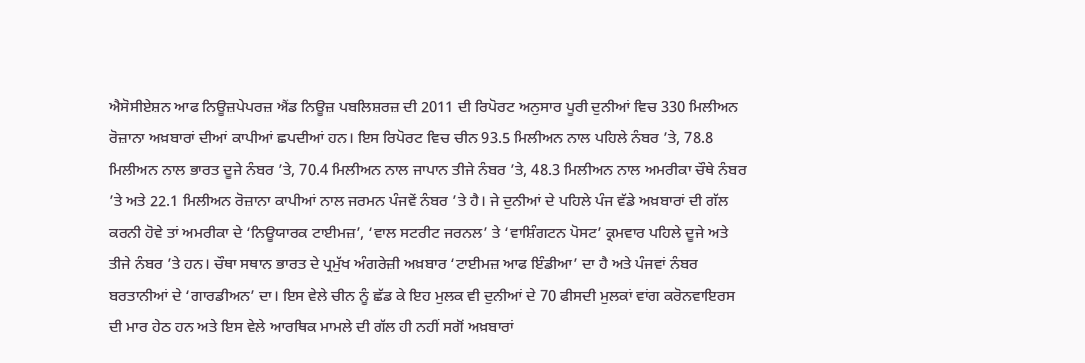ਐਸੋਸੀਏਸ਼ਨ ਆਫ ਨਿਊਜ਼ਪੇਪਰਜ਼ ਐਂਡ ਨਿਊਜ਼ ਪਬਲਿਸ਼ਰਜ਼ ਦੀ 2011 ਦੀ ਰਿਪੋਰਟ ਅਨੁਸਾਰ ਪੂਰੀ ਦੁਨੀਆਂ ਵਿਚ 330 ਮਿਲੀਅਨ ਰੋਜ਼ਾਨਾ ਅਖ਼ਬਾਰਾਂ ਦੀਆਂ ਕਾਪੀਆਂ ਛਪਦੀਆਂ ਹਨ। ਇਸ ਰਿਪੋਰਟ ਵਿਚ ਚੀਨ 93.5 ਮਿਲੀਅਨ ਨਾਲ ਪਹਿਲੇ ਨੰਬਰ ’ਤੇ, 78.8 ਮਿਲੀਅਨ ਨਾਲ ਭਾਰਤ ਦੂਜੇ ਨੰਬਰ ’ਤੇ, 70.4 ਮਿਲੀਅਨ ਨਾਲ ਜਾਪਾਨ ਤੀਜੇ ਨੰਬਰ ’ਤੇ, 48.3 ਮਿਲੀਅਨ ਨਾਲ ਅਮਰੀਕਾ ਚੌਥੇ ਨੰਬਰ ’ਤੇ ਅਤੇ 22.1 ਮਿਲੀਅਨ ਰੋਜ਼ਾਨਾ ਕਾਪੀਆਂ ਨਾਲ ਜਰਮਨ ਪੰਜਵੇਂ ਨੰਬਰ ’ਤੇ ਹੈ। ਜੇ ਦੁਨੀਆਂ ਦੇ ਪਹਿਲੇ ਪੰਜ ਵੱਡੇ ਅਖ਼ਬਾਰਾਂ ਦੀ ਗੱਲ ਕਰਨੀ ਹੋਵੇ ਤਾਂ ਅਮਰੀਕਾ ਦੇ ‘ਨਿਊਯਾਰਕ ਟਾਈਮਜ਼’, ‘ਵਾਲ ਸਟਰੀਟ ਜਰਨਲ’ ਤੇ ‘ਵਾਸ਼ਿੰਗਟਨ ਪੋਸਟ’ ਕ੍ਰਮਵਾਰ ਪਹਿਲੇ ਦੂਜੇ ਅਤੇ ਤੀਜੇ ਨੰਬਰ ’ਤੇ ਹਨ। ਚੌਥਾ ਸਥਾਨ ਭਾਰਤ ਦੇ ਪ੍ਰਮੁੱਖ ਅੰਗਰੇਜ਼ੀ ਅਖ਼ਬਾਰ ‘ਟਾਈਮਜ਼ ਆਫ ਇੰਡੀਆ’ ਦਾ ਹੈ ਅਤੇ ਪੰਜਵਾਂ ਨੰਬਰ ਬਰਤਾਨੀਆਂ ਦੇ ‘ਗਾਰਡੀਅਨ’ ਦਾ। ਇਸ ਵੇਲੇ ਚੀਨ ਨੂੰ ਛੱਡ ਕੇ ਇਹ ਮੁਲਕ ਵੀ ਦੁਨੀਆਂ ਦੇ 70 ਫੀਸਦੀ ਮੁਲਕਾਂ ਵਾਂਗ ਕਰੋਨਵਾਇਰਸ ਦੀ ਮਾਰ ਹੇਠ ਹਨ ਅਤੇ ਇਸ ਵੇਲੇ ਆਰਥਿਕ ਮਾਮਲੇ ਦੀ ਗੱਲ ਹੀ ਨਹੀਂ ਸਗੋਂ ਅਖ਼ਬਾਰਾਂ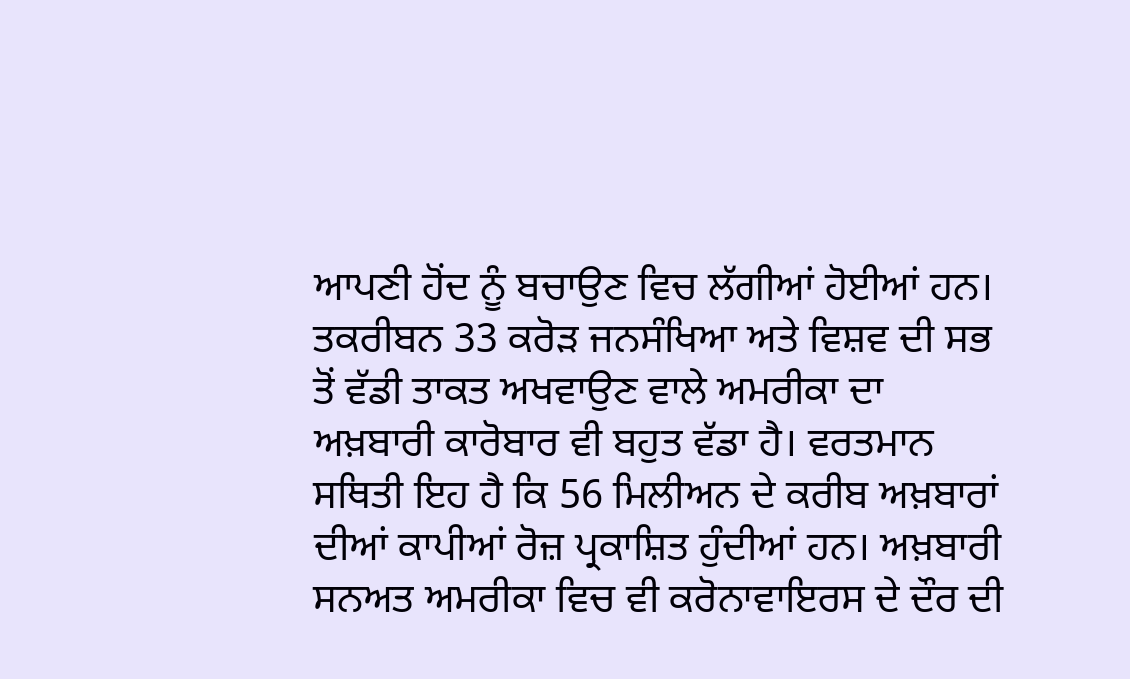ਆਪਣੀ ਹੋਂਦ ਨੂੰ ਬਚਾਉਣ ਵਿਚ ਲੱਗੀਆਂ ਹੋਈਆਂ ਹਨ।
ਤਕਰੀਬਨ 33 ਕਰੋੜ ਜਨਸੰਖਿਆ ਅਤੇ ਵਿਸ਼ਵ ਦੀ ਸਭ ਤੋਂ ਵੱਡੀ ਤਾਕਤ ਅਖਵਾਉਣ ਵਾਲੇ ਅਮਰੀਕਾ ਦਾ ਅਖ਼ਬਾਰੀ ਕਾਰੋਬਾਰ ਵੀ ਬਹੁਤ ਵੱਡਾ ਹੈ। ਵਰਤਮਾਨ ਸਥਿਤੀ ਇਹ ਹੈ ਕਿ 56 ਮਿਲੀਅਨ ਦੇ ਕਰੀਬ ਅਖ਼ਬਾਰਾਂ ਦੀਆਂ ਕਾਪੀਆਂ ਰੋਜ਼ ਪ੍ਰਕਾਸ਼ਿਤ ਹੁੰਦੀਆਂ ਹਨ। ਅਖ਼ਬਾਰੀ ਸਨਅਤ ਅਮਰੀਕਾ ਵਿਚ ਵੀ ਕਰੋਨਾਵਾਇਰਸ ਦੇ ਦੌਰ ਦੀ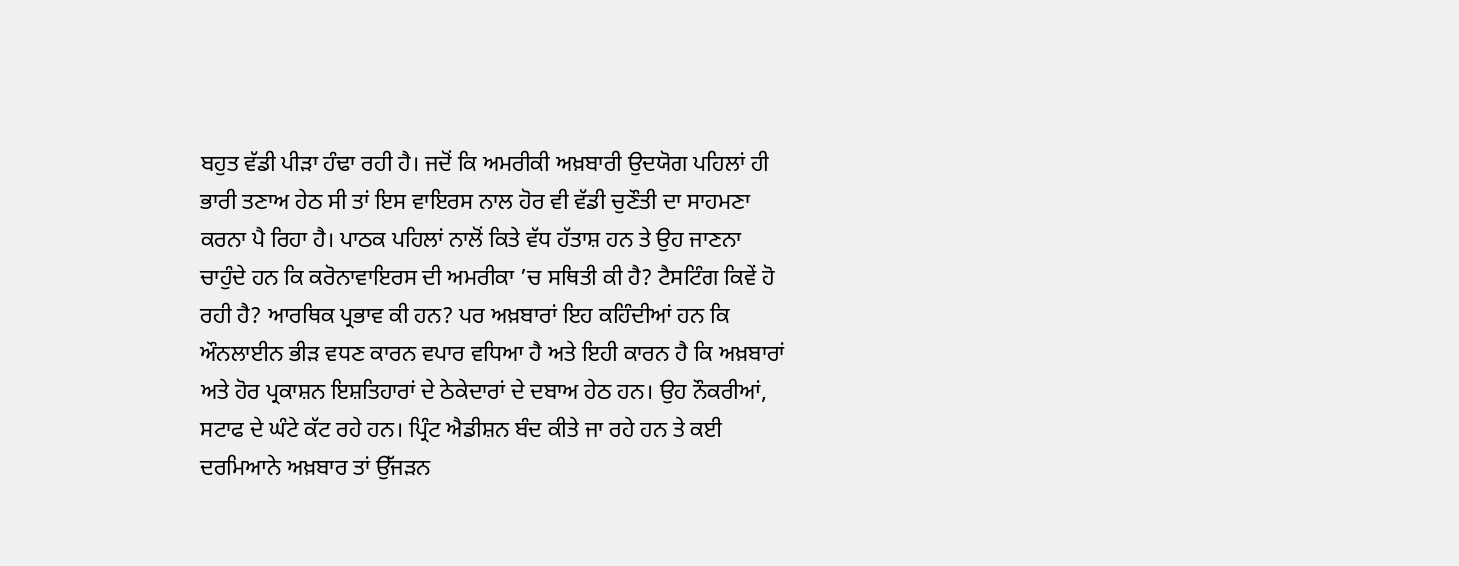ਬਹੁਤ ਵੱਡੀ ਪੀੜਾ ਹੰਢਾ ਰਹੀ ਹੈ। ਜਦੋਂ ਕਿ ਅਮਰੀਕੀ ਅਖ਼ਬਾਰੀ ਉਦਯੋਗ ਪਹਿਲਾਂ ਹੀ ਭਾਰੀ ਤਣਾਅ ਹੇਠ ਸੀ ਤਾਂ ਇਸ ਵਾਇਰਸ ਨਾਲ ਹੋਰ ਵੀ ਵੱਡੀ ਚੁਣੌਤੀ ਦਾ ਸਾਹਮਣਾ ਕਰਨਾ ਪੈ ਰਿਹਾ ਹੈ। ਪਾਠਕ ਪਹਿਲਾਂ ਨਾਲੋਂ ਕਿਤੇ ਵੱਧ ਹੱਤਾਸ਼ ਹਨ ਤੇ ਉਹ ਜਾਣਨਾ ਚਾਹੁੰਦੇ ਹਨ ਕਿ ਕਰੋਨਾਵਾਇਰਸ ਦੀ ਅਮਰੀਕਾ ’ਚ ਸਥਿਤੀ ਕੀ ਹੈ? ਟੈਸਟਿੰਗ ਕਿਵੇਂ ਹੋ ਰਹੀ ਹੈ? ਆਰਥਿਕ ਪ੍ਰਭਾਵ ਕੀ ਹਨ? ਪਰ ਅਖ਼ਬਾਰਾਂ ਇਹ ਕਹਿੰਦੀਆਂ ਹਨ ਕਿ ਔਨਲਾਈਨ ਭੀੜ ਵਧਣ ਕਾਰਨ ਵਪਾਰ ਵਧਿਆ ਹੈ ਅਤੇ ਇਹੀ ਕਾਰਨ ਹੈ ਕਿ ਅਖ਼ਬਾਰਾਂ ਅਤੇ ਹੋਰ ਪ੍ਰਕਾਸ਼ਨ ਇਸ਼ਤਿਹਾਰਾਂ ਦੇ ਠੇਕੇਦਾਰਾਂ ਦੇ ਦਬਾਅ ਹੇਠ ਹਨ। ਉਹ ਨੌਕਰੀਆਂ, ਸਟਾਫ ਦੇ ਘੰਟੇ ਕੱਟ ਰਹੇ ਹਨ। ਪ੍ਰਿੰਟ ਐਡੀਸ਼ਨ ਬੰਦ ਕੀਤੇ ਜਾ ਰਹੇ ਹਨ ਤੇ ਕਈ ਦਰਮਿਆਨੇ ਅਖ਼ਬਾਰ ਤਾਂ ਉੱਜੜਨ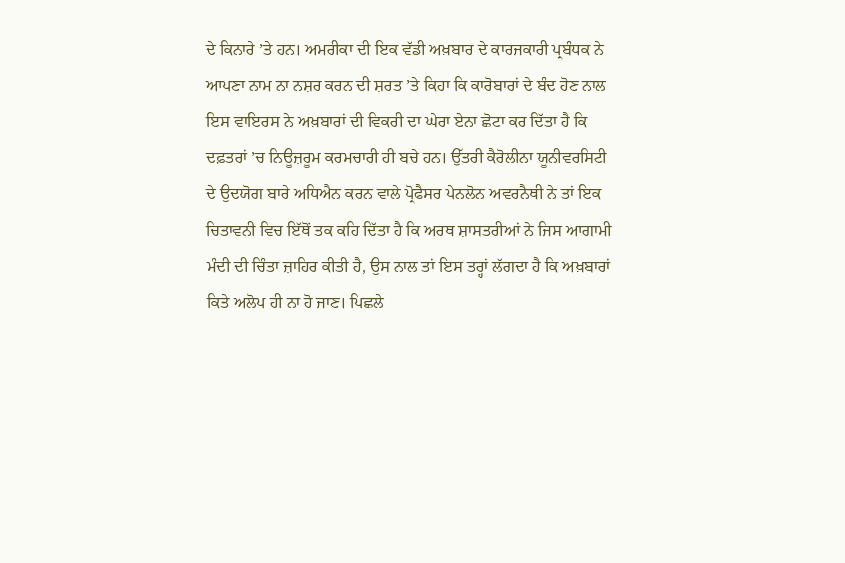ਦੇ ਕਿਨਾਰੇ ’ਤੇ ਹਨ। ਅਮਰੀਕਾ ਦੀ ਇਕ ਵੱਡੀ ਅਖ਼ਬਾਰ ਦੇ ਕਾਰਜਕਾਰੀ ਪ੍ਰਬੰਧਕ ਨੇ ਆਪਣਾ ਨਾਮ ਨਾ ਨਸ਼ਰ ਕਰਨ ਦੀ ਸ਼ਰਤ ’ਤੇ ਕਿਹਾ ਕਿ ਕਾਰੋਬਾਰਾਂ ਦੇ ਬੰਦ ਹੋਣ ਨਾਲ ਇਸ ਵਾਇਰਸ ਨੇ ਅਖ਼ਬਾਰਾਂ ਦੀ ਵਿਕਰੀ ਦਾ ਘੇਰਾ ਏਨਾ ਛੋਟਾ ਕਰ ਦਿੱਤਾ ਹੈ ਕਿ ਦਫ਼ਤਰਾਂ ’ਚ ਨਿਊਜ਼ਰੂਮ ਕਰਮਚਾਰੀ ਹੀ ਬਚੇ ਹਨ। ਉੱਤਰੀ ਕੈਰੋਲੀਨਾ ਯੂਨੀਵਰਸਿਟੀ ਦੇ ਉਦਯੋਗ ਬਾਰੇ ਅਧਿਐਨ ਕਰਨ ਵਾਲੇ ਪ੍ਰੋਫੈਸਰ ਪੇਨਲੋਨ ਅਵਰਨੈਥੀ ਨੇ ਤਾਂ ਇਕ ਚਿਤਾਵਨੀ ਵਿਚ ਇੱਥੋਂ ਤਕ ਕਹਿ ਦਿੱਤਾ ਹੈ ਕਿ ਅਰਥ ਸ਼ਾਸਤਰੀਆਂ ਨੇ ਜਿਸ ਆਗਾਮੀ ਮੰਦੀ ਦੀ ਚਿੰਤਾ ਜ਼ਾਹਿਰ ਕੀਤੀ ਹੈ, ਉਸ ਨਾਲ ਤਾਂ ਇਸ ਤਰ੍ਹਾਂ ਲੱਗਦਾ ਹੈ ਕਿ ਅਖ਼ਬਾਰਾਂ ਕਿਤੇ ਅਲੋਪ ਹੀ ਨਾ ਹੋ ਜਾਣ। ਪਿਛਲੇ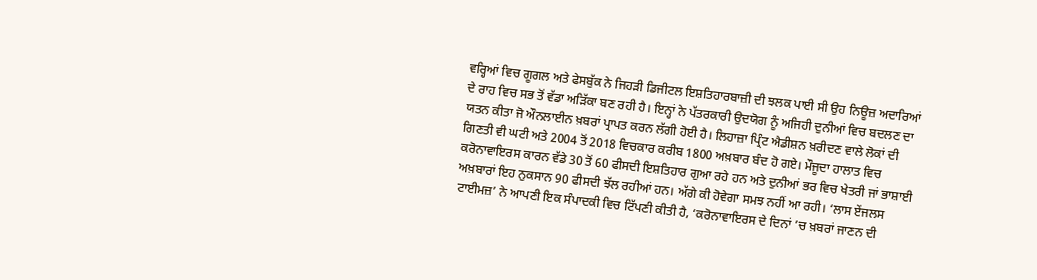ਵਰ੍ਹਿਆਂ ਵਿਚ ਗੂਗਲ ਅਤੇ ਫੇਸਬੁੱਕ ਨੇ ਜਿਹੜੀ ਡਿਜੀਟਲ ਇਸ਼ਤਿਹਾਰਬਾਜ਼ੀ ਦੀ ਝਲਕ ਪਾਈ ਸੀ ਉਹ ਨਿਊਜ਼ ਅਦਾਰਿਆਂ ਦੇ ਰਾਹ ਵਿਚ ਸਭ ਤੋਂ ਵੱਡਾ ਅੜਿੱਕਾ ਬਣ ਰਹੀ ਹੈ। ਇਨ੍ਹਾਂ ਨੇ ਪੱਤਰਕਾਰੀ ਉਦਯੋਗ ਨੂੰ ਅਜਿਹੀ ਦੁਨੀਆਂ ਵਿਚ ਬਦਲਣ ਦਾ ਯਤਨ ਕੀਤਾ ਜੋ ਔਨਲਾਈਨ ਖ਼ਬਰਾਂ ਪ੍ਰਾਪਤ ਕਰਨ ਲੱਗੀ ਹੋਈ ਹੈ। ਲਿਹਾਜ਼ਾ ਪ੍ਰਿੰਟ ਐਡੀਸ਼ਨ ਖ਼ਰੀਦਣ ਵਾਲੇ ਲੋਕਾਂ ਦੀ ਗਿਣਤੀ ਵੀ ਘਟੀ ਅਤੇ 2004 ਤੋਂ 2018 ਵਿਚਕਾਰ ਕਰੀਬ 1800 ਅਖ਼ਬਾਰ ਬੰਦ ਹੋ ਗਏ। ਮੌਜੂਦਾ ਹਾਲਾਤ ਵਿਚ ਕਰੋਨਾਵਾਇਰਸ ਕਾਰਨ ਵੱਡੇ 30 ਤੋਂ 60 ਫੀਸਦੀ ਇਸ਼ਤਿਹਾਰ ਗੁਆ ਰਹੇ ਹਨ ਅਤੇ ਦੁਨੀਆਂ ਭਰ ਵਿਚ ਖੇਤਰੀ ਜਾਂ ਭਾਸ਼ਾਈ ਅਖ਼ਬਾਰਾਂ ਇਹ ਨੁਕਸਾਨ 90 ਫੀਸਦੀ ਝੱਲ ਰਹੀਆਂ ਹਨ। ਅੱਗੇ ਕੀ ਹੋਵੇਗਾ ਸਮਝ ਨਹੀਂ ਆ ਰਹੀ। ‘ਲਾਸ ਏਂਜਲਸ ਟਾਈਮਜ਼’ ਨੇ ਆਪਣੀ ਇਕ ਸੰਪਾਦਕੀ ਵਿਚ ਟਿੱਪਣੀ ਕੀਤੀ ਹੈ, ‘ਕਰੋਨਾਵਾਇਰਸ ਦੇ ਦਿਨਾਂ ’ਚ ਖ਼ਬਰਾਂ ਜਾਣਨ ਦੀ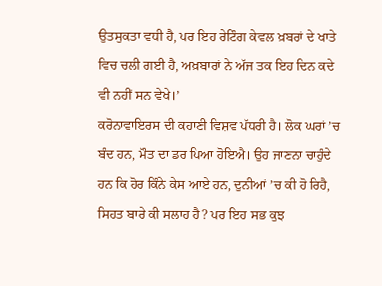ਉਤਸੁਕਤਾ ਵਧੀ ਹੈ, ਪਰ ਇਹ ਰੇਟਿੰਗ ਕੇਵਲ ਖ਼ਬਰਾਂ ਦੇ ਖਾਤੇ ਵਿਚ ਚਲੀ ਗਈ ਹੈ, ਅਖ਼ਬਾਰਾਂ ਨੇ ਅੱਜ ਤਕ ਇਹ ਦਿਨ ਕਦੇ ਵੀ ਨਹੀਂ ਸਨ ਵੇਖੇ।’
ਕਰੋਨਾਵਾਇਰਸ ਦੀ ਕਹਾਣੀ ਵਿਸ਼ਵ ਪੱਧਰੀ ਹੈ। ਲੋਕ ਘਰਾਂ ’ਚ ਬੰਦ ਹਨ, ਮੌਤ ਦਾ ਡਰ ਪਿਆ ਹੋਇਐ। ਉਹ ਜਾਣਨਾ ਚਾਹੁੰਦੇ ਹਨ ਕਿ ਹੋਰ ਕਿੰਨੇ ਕੇਸ ਆਏ ਹਨ, ਦੁਨੀਆਂ ’ਚ ਕੀ ਹੋ ਰਿਹੈ, ਸਿਹਤ ਬਾਰੇ ਕੀ ਸਲਾਹ ਹੈ? ਪਰ ਇਹ ਸਭ ਕੁਝ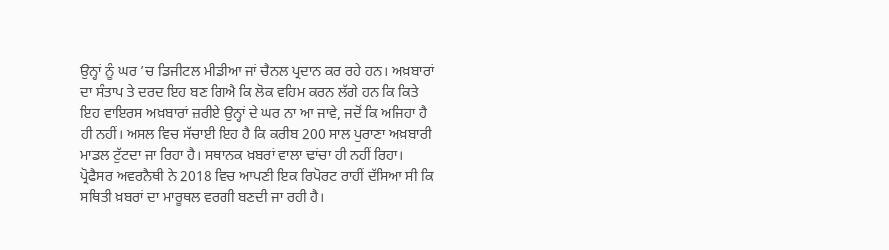ਉਨ੍ਹਾਂ ਨੂੰ ਘਰ ’ਚ ਡਿਜੀਟਲ ਮੀਡੀਆ ਜਾਂ ਚੈਨਲ ਪ੍ਰਦਾਨ ਕਰ ਰਹੇ ਹਨ। ਅਖ਼ਬਾਰਾਂ ਦਾ ਸੰਤਾਪ ਤੇ ਦਰਦ ਇਹ ਬਣ ਗਿਐ ਕਿ ਲੋਕ ਵਹਿਮ ਕਰਨ ਲੱਗੇ ਹਨ ਕਿ ਕਿਤੇ ਇਹ ਵਾਇਰਸ ਅਖ਼ਬਾਰਾਂ ਜ਼ਰੀਏ ਉਨ੍ਹਾਂ ਦੇ ਘਰ ਨਾ ਆ ਜਾਵੇ, ਜਦੋਂ ਕਿ ਅਜਿਹਾ ਹੈ ਹੀ ਨਹੀਂ। ਅਸਲ ਵਿਚ ਸੱਚਾਈ ਇਹ ਹੈ ਕਿ ਕਰੀਬ 200 ਸਾਲ ਪੁਰਾਣਾ ਅਖ਼ਬਾਰੀ ਮਾਡਲ ਟੁੱਟਦਾ ਜਾ ਰਿਹਾ ਹੈ। ਸਥਾਨਕ ਖ਼ਬਰਾਂ ਵਾਲਾ ਢਾਂਚਾ ਹੀ ਨਹੀਂ ਰਿਹਾ। ਪ੍ਰੋਫੈਸਰ ਅਵਰਨੈਥੀ ਨੇ 2018 ਵਿਚ ਆਪਣੀ ਇਕ ਰਿਪੋਰਟ ਰਾਹੀਂ ਦੱਸਿਆ ਸੀ ਕਿ ਸਥਿਤੀ ਖ਼ਬਰਾਂ ਦਾ ਮਾਰੂਥਲ ਵਰਗੀ ਬਣਦੀ ਜਾ ਰਹੀ ਹੈ।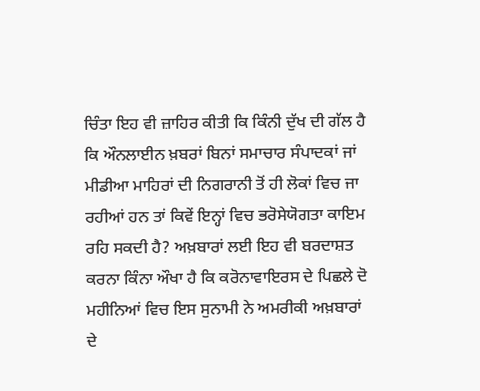ਚਿੰਤਾ ਇਹ ਵੀ ਜ਼ਾਹਿਰ ਕੀਤੀ ਕਿ ਕਿੰਨੀ ਦੁੱਖ ਦੀ ਗੱਲ ਹੈ ਕਿ ਔਨਲਾਈਨ ਖ਼ਬਰਾਂ ਬਿਨਾਂ ਸਮਾਚਾਰ ਸੰਪਾਦਕਾਂ ਜਾਂ ਮੀਡੀਆ ਮਾਹਿਰਾਂ ਦੀ ਨਿਗਰਾਨੀ ਤੋਂ ਹੀ ਲੋਕਾਂ ਵਿਚ ਜਾ ਰਹੀਆਂ ਹਨ ਤਾਂ ਕਿਵੇਂ ਇਨ੍ਹਾਂ ਵਿਚ ਭਰੋਸੇਯੋਗਤਾ ਕਾਇਮ ਰਹਿ ਸਕਦੀ ਹੈ? ਅਖ਼ਬਾਰਾਂ ਲਈ ਇਹ ਵੀ ਬਰਦਾਸ਼ਤ ਕਰਨਾ ਕਿੰਨਾ ਔਖਾ ਹੈ ਕਿ ਕਰੋਨਾਵਾਇਰਸ ਦੇ ਪਿਛਲੇ ਦੋ ਮਹੀਨਿਆਂ ਵਿਚ ਇਸ ਸੁਨਾਮੀ ਨੇ ਅਮਰੀਕੀ ਅਖ਼ਬਾਰਾਂ ਦੇ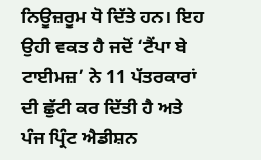ਨਿਊਜ਼ਰੂਮ ਧੋ ਦਿੱਤੇ ਹਨ। ਇਹ ਉਹੀ ਵਕਤ ਹੈ ਜਦੋਂ ‘ਟੈਂਪਾ ਬੇ ਟਾਈਮਜ਼’ ਨੇ 11 ਪੱਤਰਕਾਰਾਂ ਦੀ ਛੁੱਟੀ ਕਰ ਦਿੱਤੀ ਹੈ ਅਤੇ ਪੰਜ ਪ੍ਰਿੰਟ ਐਡੀਸ਼ਨ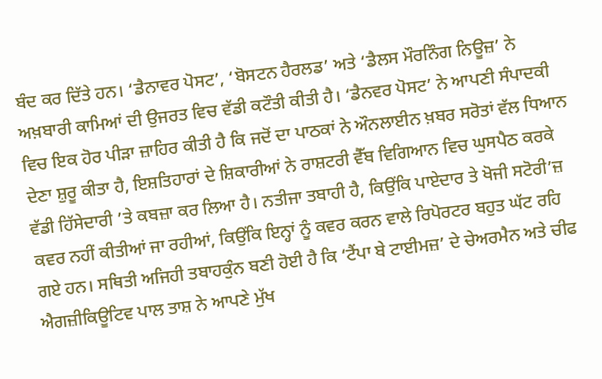ਬੰਦ ਕਰ ਦਿੱਤੇ ਹਨ। ‘ਡੈਨਾਵਰ ਪੋਸਟ’, ‘ਬੋਸਟਨ ਹੈਰਲਡ’ ਅਤੇ ‘ਡੈਲਸ ਮੌਰਨਿੰਗ ਨਿਊਜ਼’ ਨੇ ਅਖ਼ਬਾਰੀ ਕਾਮਿਆਂ ਦੀ ਉਜਰਤ ਵਿਚ ਵੱਡੀ ਕਟੌਤੀ ਕੀਤੀ ਹੈ। ‘ਡੈਨਵਰ ਪੋਸਟ’ ਨੇ ਆਪਣੀ ਸੰਪਾਦਕੀ ਵਿਚ ਇਕ ਹੋਰ ਪੀੜਾ ਜ਼ਾਹਿਰ ਕੀਤੀ ਹੈ ਕਿ ਜਦੋਂ ਦਾ ਪਾਠਕਾਂ ਨੇ ਔਨਲਾਈਨ ਖ਼ਬਰ ਸਰੋਤਾਂ ਵੱਲ ਧਿਆਨ ਦੇਣਾ ਸ਼ੁਰੂ ਕੀਤਾ ਹੈ, ਇਸ਼ਤਿਹਾਰਾਂ ਦੇ ਸ਼ਿਕਾਰੀਆਂ ਨੇ ਰਾਸ਼ਟਰੀ ਵੈੱਬ ਵਿਗਿਆਨ ਵਿਚ ਘੁਸਪੈਠ ਕਰਕੇ ਵੱਡੀ ਹਿੱਸੇਦਾਰੀ ’ਤੇ ਕਬਜ਼ਾ ਕਰ ਲਿਆ ਹੈ। ਨਤੀਜਾ ਤਬਾਹੀ ਹੈ, ਕਿਉਂਕਿ ਪਾਏਦਾਰ ਤੇ ਖੋਜੀ ਸਟੋਰੀ’ਜ਼ ਕਵਰ ਨਹੀਂ ਕੀਤੀਆਂ ਜਾ ਰਹੀਆਂ, ਕਿਉਂਕਿ ਇਨ੍ਹਾਂ ਨੂੰ ਕਵਰ ਕਰਨ ਵਾਲੇ ਰਿਪੋਰਟਰ ਬਹੁਤ ਘੱਟ ਰਹਿ ਗਏ ਹਨ। ਸਥਿਤੀ ਅਜਿਹੀ ਤਬਾਹਕੁੰਨ ਬਣੀ ਹੋਈ ਹੈ ਕਿ ‘ਟੈਂਪਾ ਬੇ ਟਾਈਮਜ਼’ ਦੇ ਚੇਅਰਮੈਨ ਅਤੇ ਚੀਫ ਐਗਜ਼ੀਕਿਊਟਿਵ ਪਾਲ ਤਾਸ਼ ਨੇ ਆਪਣੇ ਮੁੱਖ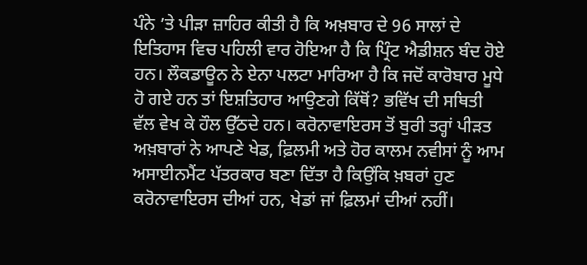ਪੰਨੇ ’ਤੇ ਪੀੜਾ ਜ਼ਾਹਿਰ ਕੀਤੀ ਹੈ ਕਿ ਅਖ਼ਬਾਰ ਦੇ 96 ਸਾਲਾਂ ਦੇ ਇਤਿਹਾਸ ਵਿਚ ਪਹਿਲੀ ਵਾਰ ਹੋਇਆ ਹੈ ਕਿ ਪ੍ਰਿੰਟ ਐਡੀਸ਼ਨ ਬੰਦ ਹੋਏ ਹਨ। ਲੌਕਡਾਊਨ ਨੇ ਏਨਾ ਪਲਟਾ ਮਾਰਿਆ ਹੈ ਕਿ ਜਦੋਂ ਕਾਰੋਬਾਰ ਮੂਧੇ ਹੋ ਗਏ ਹਨ ਤਾਂ ਇਸ਼ਤਿਹਾਰ ਆਉਣਗੇ ਕਿੱਥੋਂ? ਭਵਿੱਖ ਦੀ ਸਥਿਤੀ ਵੱਲ ਵੇਖ ਕੇ ਹੌਲ ਉੱਠਦੇ ਹਨ। ਕਰੋਨਾਵਾਇਰਸ ਤੋਂ ਬੁਰੀ ਤਰ੍ਹਾਂ ਪੀੜਤ ਅਖ਼ਬਾਰਾਂ ਨੇ ਆਪਣੇ ਖੇਡ, ਫ਼ਿਲਮੀ ਅਤੇ ਹੋਰ ਕਾਲਮ ਨਵੀਸਾਂ ਨੂੰ ਆਮ ਅਸਾਈਨਮੈਂਟ ਪੱਤਰਕਾਰ ਬਣਾ ਦਿੱਤਾ ਹੈ ਕਿਉਂਕਿ ਖ਼ਬਰਾਂ ਹੁਣ ਕਰੋਨਾਵਾਇਰਸ ਦੀਆਂ ਹਨ, ਖੇਡਾਂ ਜਾਂ ਫ਼ਿਲਮਾਂ ਦੀਆਂ ਨਹੀਂ।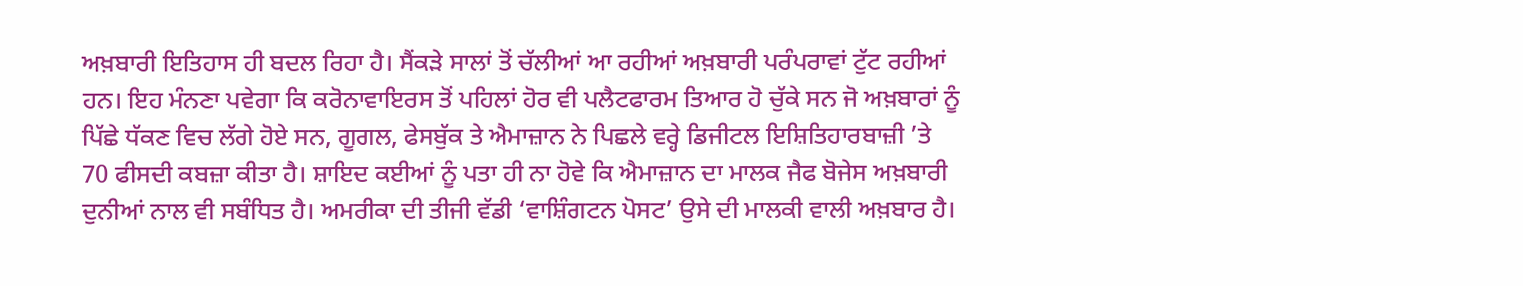ਅਖ਼ਬਾਰੀ ਇਤਿਹਾਸ ਹੀ ਬਦਲ ਰਿਹਾ ਹੈ। ਸੈਂਕੜੇ ਸਾਲਾਂ ਤੋਂ ਚੱਲੀਆਂ ਆ ਰਹੀਆਂ ਅਖ਼ਬਾਰੀ ਪਰੰਪਰਾਵਾਂ ਟੁੱਟ ਰਹੀਆਂ ਹਨ। ਇਹ ਮੰਨਣਾ ਪਵੇਗਾ ਕਿ ਕਰੋਨਾਵਾਇਰਸ ਤੋਂ ਪਹਿਲਾਂ ਹੋਰ ਵੀ ਪਲੈਟਫਾਰਮ ਤਿਆਰ ਹੋ ਚੁੱਕੇ ਸਨ ਜੋ ਅਖ਼ਬਾਰਾਂ ਨੂੰ ਪਿੱਛੇ ਧੱਕਣ ਵਿਚ ਲੱਗੇ ਹੋਏ ਸਨ, ਗੂਗਲ, ਫੇਸਬੁੱਕ ਤੇ ਐਮਾਜ਼ਾਨ ਨੇ ਪਿਛਲੇ ਵਰ੍ਹੇ ਡਿਜੀਟਲ ਇਸ਼ਿਤਿਹਾਰਬਾਜ਼ੀ ’ਤੇ 70 ਫੀਸਦੀ ਕਬਜ਼ਾ ਕੀਤਾ ਹੈ। ਸ਼ਾਇਦ ਕਈਆਂ ਨੂੰ ਪਤਾ ਹੀ ਨਾ ਹੋਵੇ ਕਿ ਐਮਾਜ਼ਾਨ ਦਾ ਮਾਲਕ ਜੈਫ ਬੋਜੇਸ ਅਖ਼ਬਾਰੀ ਦੁਨੀਆਂ ਨਾਲ ਵੀ ਸਬੰਧਿਤ ਹੈ। ਅਮਰੀਕਾ ਦੀ ਤੀਜੀ ਵੱਡੀ ‘ਵਾਸ਼ਿੰਗਟਨ ਪੋਸਟ’ ਉਸੇ ਦੀ ਮਾਲਕੀ ਵਾਲੀ ਅਖ਼ਬਾਰ ਹੈ।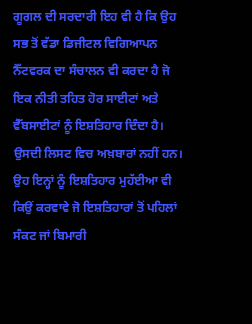ਗੂਗਲ ਦੀ ਸਰਦਾਰੀ ਇਹ ਵੀ ਹੈ ਕਿ ਉਹ ਸਭ ਤੋਂ ਵੱਡਾ ਡਿਜੀਟਲ ਵਿਗਿਆਪਨ ਨੈੱਟਵਰਕ ਦਾ ਸੰਚਾਲਨ ਵੀ ਕਰਦਾ ਹੈ ਜੋ ਇਕ ਨੀਤੀ ਤਹਿਤ ਹੋਰ ਸਾਈਟਾਂ ਅਤੇ ਵੈੱਬਸਾਈਟਾਂ ਨੂੰ ਇਸ਼ਤਿਹਾਰ ਦਿੰਦਾ ਹੈ। ਉਸਦੀ ਲਿਸਟ ਵਿਚ ਅਖ਼ਬਾਰਾਂ ਨਹੀਂ ਹਨ। ਉਹ ਇਨ੍ਹਾਂ ਨੂੰ ਇਸ਼ਤਿਹਾਰ ਮੁਹੱਈਆ ਵੀ ਕਿਉਂ ਕਰਵਾਵੇ ਜੋ ਇਸ਼ਤਿਹਾਰਾਂ ਤੋਂ ਪਹਿਲਾਂ ਸੰਕਟ ਜਾਂ ਬਿਮਾਰੀ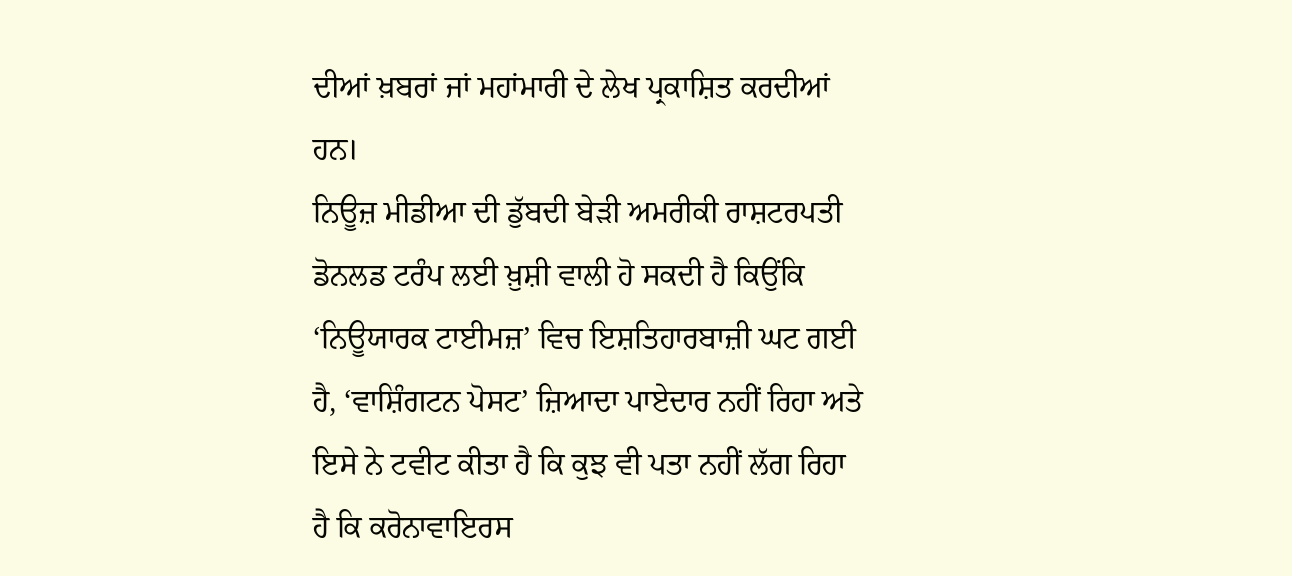ਦੀਆਂ ਖ਼ਬਰਾਂ ਜਾਂ ਮਹਾਂਮਾਰੀ ਦੇ ਲੇਖ ਪ੍ਰਕਾਸ਼ਿਤ ਕਰਦੀਆਂ ਹਨ।
ਨਿਊਜ਼ ਮੀਡੀਆ ਦੀ ਡੁੱਬਦੀ ਬੇੜੀ ਅਮਰੀਕੀ ਰਾਸ਼ਟਰਪਤੀ ਡੋਨਲਡ ਟਰੰਪ ਲਈ ਖ਼ੁਸ਼ੀ ਵਾਲੀ ਹੋ ਸਕਦੀ ਹੈ ਕਿਉਂਕਿ ‘ਨਿਊਯਾਰਕ ਟਾਈਮਜ਼’ ਵਿਚ ਇਸ਼ਤਿਹਾਰਬਾਜ਼ੀ ਘਟ ਗਈ ਹੈ, ‘ਵਾਸ਼ਿੰਗਟਨ ਪੋਸਟ’ ਜ਼ਿਆਦਾ ਪਾਏਦਾਰ ਨਹੀਂ ਰਿਹਾ ਅਤੇ ਇਸੇ ਨੇ ਟਵੀਟ ਕੀਤਾ ਹੈ ਕਿ ਕੁਝ ਵੀ ਪਤਾ ਨਹੀਂ ਲੱਗ ਰਿਹਾ ਹੈ ਕਿ ਕਰੋਨਾਵਾਇਰਸ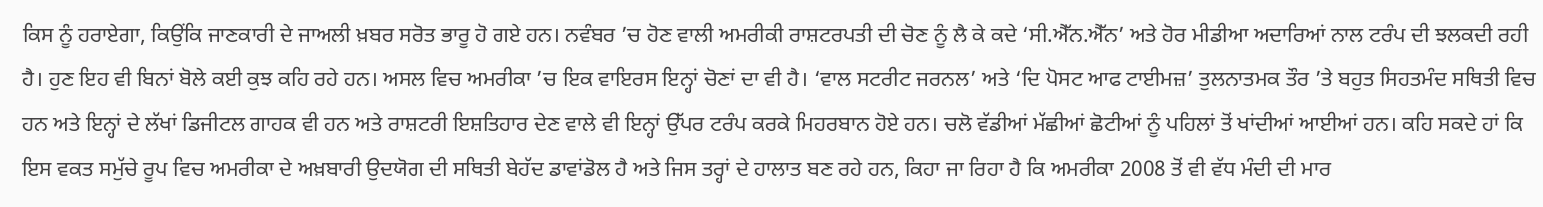ਕਿਸ ਨੂੰ ਹਰਾਏਗਾ, ਕਿਉਂਕਿ ਜਾਣਕਾਰੀ ਦੇ ਜਾਅਲੀ ਖ਼ਬਰ ਸਰੋਤ ਭਾਰੂ ਹੋ ਗਏ ਹਨ। ਨਵੰਬਰ ’ਚ ਹੋਣ ਵਾਲੀ ਅਮਰੀਕੀ ਰਾਸ਼ਟਰਪਤੀ ਦੀ ਚੋਣ ਨੂੰ ਲੈ ਕੇ ਕਦੇ ‘ਸੀ.ਐੱਨ.ਐੱਨ’ ਅਤੇ ਹੋਰ ਮੀਡੀਆ ਅਦਾਰਿਆਂ ਨਾਲ ਟਰੰਪ ਦੀ ਝਲਕਦੀ ਰਹੀ ਹੈ। ਹੁਣ ਇਹ ਵੀ ਬਿਨਾਂ ਬੋਲੇ ਕਈ ਕੁਝ ਕਹਿ ਰਹੇ ਹਨ। ਅਸਲ ਵਿਚ ਅਮਰੀਕਾ ’ਚ ਇਕ ਵਾਇਰਸ ਇਨ੍ਹਾਂ ਚੋਣਾਂ ਦਾ ਵੀ ਹੈ। ‘ਵਾਲ ਸਟਰੀਟ ਜਰਨਲ’ ਅਤੇ ‘ਦਿ ਪੋਸਟ ਆਫ ਟਾਈਮਜ਼’ ਤੁਲਨਾਤਮਕ ਤੌਰ ’ਤੇ ਬਹੁਤ ਸਿਹਤਮੰਦ ਸਥਿਤੀ ਵਿਚ ਹਨ ਅਤੇ ਇਨ੍ਹਾਂ ਦੇ ਲੱਖਾਂ ਡਿਜੀਟਲ ਗਾਹਕ ਵੀ ਹਨ ਅਤੇ ਰਾਸ਼ਟਰੀ ਇਸ਼ਤਿਹਾਰ ਦੇਣ ਵਾਲੇ ਵੀ ਇਨ੍ਹਾਂ ਉੱਪਰ ਟਰੰਪ ਕਰਕੇ ਮਿਹਰਬਾਨ ਹੋਏ ਹਨ। ਚਲੋ ਵੱਡੀਆਂ ਮੱਛੀਆਂ ਛੋਟੀਆਂ ਨੂੰ ਪਹਿਲਾਂ ਤੋਂ ਖਾਂਦੀਆਂ ਆਈਆਂ ਹਨ। ਕਹਿ ਸਕਦੇ ਹਾਂ ਕਿ ਇਸ ਵਕਤ ਸਮੁੱਚੇ ਰੂਪ ਵਿਚ ਅਮਰੀਕਾ ਦੇ ਅਖ਼ਬਾਰੀ ਉਦਯੋਗ ਦੀ ਸਥਿਤੀ ਬੇਹੱਦ ਡਾਵਾਂਡੋਲ ਹੈ ਅਤੇ ਜਿਸ ਤਰ੍ਹਾਂ ਦੇ ਹਾਲਾਤ ਬਣ ਰਹੇ ਹਨ, ਕਿਹਾ ਜਾ ਰਿਹਾ ਹੈ ਕਿ ਅਮਰੀਕਾ 2008 ਤੋਂ ਵੀ ਵੱਧ ਮੰਦੀ ਦੀ ਮਾਰ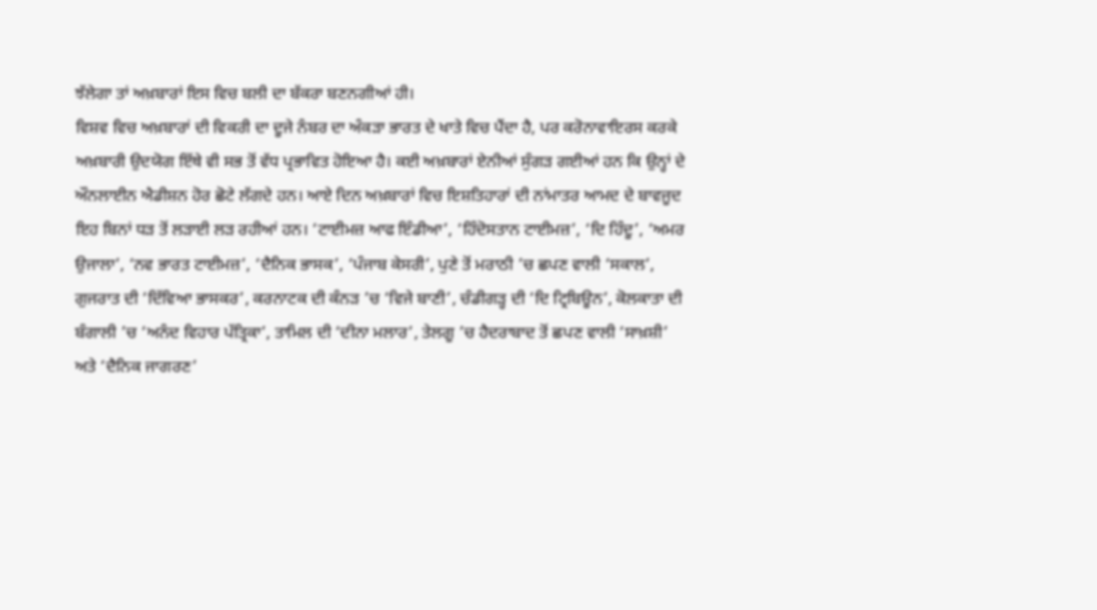ਝੱਲੇਗਾ ਤਾਂ ਅਖ਼ਬਾਰਾਂ ਇਸ ਵਿਚ ਬਲੀ ਦਾ ਬੱਕਰਾ ਬਣਨਗੀਆਂ ਹੀ।
ਵਿਸ਼ਵ ਵਿਚ ਅਖ਼ਬਾਰਾਂ ਦੀ ਵਿਕਰੀ ਦਾ ਦੂਜੇ ਨੰਬਰ ਦਾ ਅੰਕੜਾ ਭਾਰਤ ਦੇ ਖਾਤੇ ਵਿਚ ਪੈਂਦਾ ਹੈ, ਪਰ ਕਰੋਨਾਵਾਇਰਸ ਕਰਕੇ ਅਖ਼ਬਾਰੀ ਉਦਯੋਗ ਇੱਥੇ ਵੀ ਸਭ ਤੋਂ ਵੱਧ ਪ੍ਰਭਾਵਿਤ ਹੋਇਆ ਹੈ। ਕਈ ਅਖ਼ਬਾਰਾਂ ਏਨੀਆਂ ਸੁੰਗੜ ਗਈਆਂ ਹਨ ਕਿ ਉਨ੍ਹਾਂ ਦੇ ਔਨਲਾਈਨ ਐਡੀਸ਼ਨ ਹੋਰ ਛੋਟੇ ਲੱਗਦੇ ਹਨ। ਆਏ ਦਿਨ ਅਖ਼ਬਾਰਾਂ ਵਿਚ ਇਸ਼ਤਿਹਾਰਾਂ ਦੀ ਨਾਂਮਾਤਰ ਆਮਦ ਦੇ ਬਾਵਜੂਦ ਇਹ ਬਿਨਾਂ ਧੜ ਤੋਂ ਲੜਾਈ ਲੜ ਰਹੀਆਂ ਹਨ। ‘ਟਾਈਮਜ਼ ਆਫ ਇੰਡੀਆ’, ‘ਹਿੰਦੋਸਤਾਨ ਟਾਈਮਜ਼’, ‘ਦਿ ਹਿੰਦੂ’, ‘ਅਮਰ ਉਜਾਲਾ’, ‘ਨਵ ਭਾਰਤ ਟਾਈਮਜ਼’, ‘ਦੈਨਿਕ ਭਾਸਕ’, ‘ਪੰਜਾਬ ਕੇਸਰੀ’, ਪੁਣੇ ਤੋਂ ਮਰਾਠੀ ’ਚ ਛਪਣ ਵਾਲੀ ‘ਸਕਾਲ’, ਗੁਜਰਾਤ ਦੀ ‘ਦਿੱਵਿਆ ਭਾਸਕਰ’, ਕਰਨਾਟਕ ਦੀ ਕੰਨੜ ’ਚ ‘ਵਿਜੇ ਬਾਣੀ’, ਚੰਡੀਗੜ੍ਹ ਦੀ ‘ਦਿ ਟ੍ਰਿਬਿਊਨ’, ਕੋਲਕਾਤਾ ਦੀ ਬੰਗਾਲੀ ’ਚ ‘ਅਨੰਦ ਵਿਹਾਰ ਪੱਤ੍ਰਿਕਾ’, ਤਾਮਿਲ ਦੀ ‘ਦੀਨਾ ਮਲਾਰ’, ਤੇਲਗੂ ’ਚ ਹੈਦਰਾਬਾਦ ਤੋਂ ਛਪਣ ਵਾਲੀ ‘ਸਾਖ਼ਸ਼ੀ’ ਅਤੇ ‘ਦੈਨਿਕ ਜਾਗਰਣ’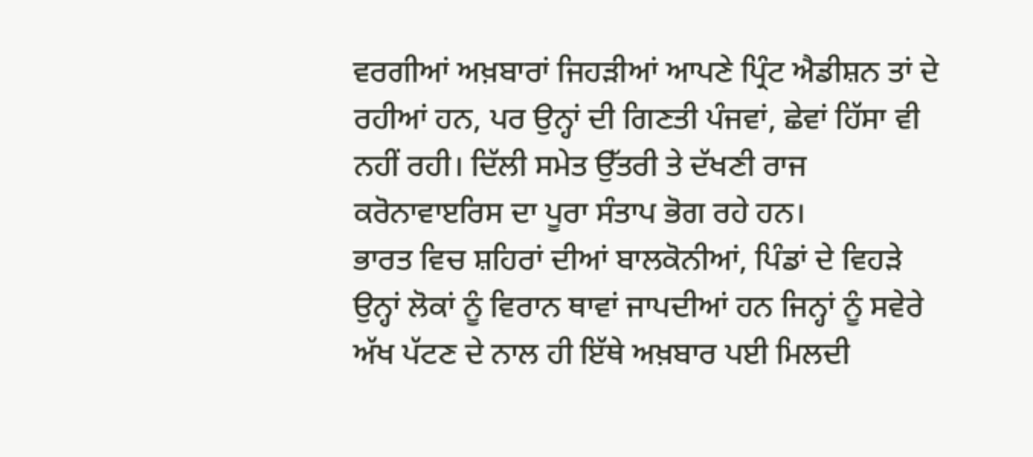ਵਰਗੀਆਂ ਅਖ਼ਬਾਰਾਂ ਜਿਹੜੀਆਂ ਆਪਣੇ ਪ੍ਰਿੰਟ ਐਡੀਸ਼ਨ ਤਾਂ ਦੇ ਰਹੀਆਂ ਹਨ, ਪਰ ਉਨ੍ਹਾਂ ਦੀ ਗਿਣਤੀ ਪੰਜਵਾਂ, ਛੇਵਾਂ ਹਿੱਸਾ ਵੀ ਨਹੀਂ ਰਹੀ। ਦਿੱਲੀ ਸਮੇਤ ਉੱਤਰੀ ਤੇ ਦੱਖਣੀ ਰਾਜ ਕਰੋਨਾਵਾੲਰਿਸ ਦਾ ਪੂਰਾ ਸੰਤਾਪ ਭੋਗ ਰਹੇ ਹਨ।
ਭਾਰਤ ਵਿਚ ਸ਼ਹਿਰਾਂ ਦੀਆਂ ਬਾਲਕੋਨੀਆਂ, ਪਿੰਡਾਂ ਦੇ ਵਿਹੜੇ ਉਨ੍ਹਾਂ ਲੋਕਾਂ ਨੂੰ ਵਿਰਾਨ ਥਾਵਾਂ ਜਾਪਦੀਆਂ ਹਨ ਜਿਨ੍ਹਾਂ ਨੂੰ ਸਵੇਰੇ ਅੱਖ ਪੱਟਣ ਦੇ ਨਾਲ ਹੀ ਇੱਥੇ ਅਖ਼ਬਾਰ ਪਈ ਮਿਲਦੀ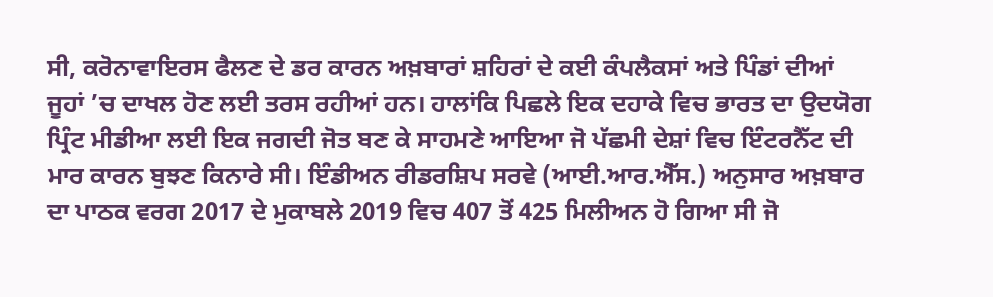ਸੀ, ਕਰੋਨਾਵਾਇਰਸ ਫੈਲਣ ਦੇ ਡਰ ਕਾਰਨ ਅਖ਼ਬਾਰਾਂ ਸ਼ਹਿਰਾਂ ਦੇ ਕਈ ਕੰਪਲੈਕਸਾਂ ਅਤੇ ਪਿੰਡਾਂ ਦੀਆਂ ਜੂਹਾਂ ’ਚ ਦਾਖਲ ਹੋਣ ਲਈ ਤਰਸ ਰਹੀਆਂ ਹਨ। ਹਾਲਾਂਕਿ ਪਿਛਲੇ ਇਕ ਦਹਾਕੇ ਵਿਚ ਭਾਰਤ ਦਾ ਉਦਯੋਗ ਪ੍ਰਿੰਟ ਮੀਡੀਆ ਲਈ ਇਕ ਜਗਦੀ ਜੋਤ ਬਣ ਕੇ ਸਾਹਮਣੇ ਆਇਆ ਜੋ ਪੱਛਮੀ ਦੇਸ਼ਾਂ ਵਿਚ ਇੰਟਰਨੈੱਟ ਦੀ ਮਾਰ ਕਾਰਨ ਬੁਝਣ ਕਿਨਾਰੇ ਸੀ। ਇੰਡੀਅਨ ਰੀਡਰਸ਼ਿਪ ਸਰਵੇ (ਆਈ.ਆਰ.ਐੱਸ.) ਅਨੁਸਾਰ ਅਖ਼ਬਾਰ ਦਾ ਪਾਠਕ ਵਰਗ 2017 ਦੇ ਮੁਕਾਬਲੇ 2019 ਵਿਚ 407 ਤੋਂ 425 ਮਿਲੀਅਨ ਹੋ ਗਿਆ ਸੀ ਜੋ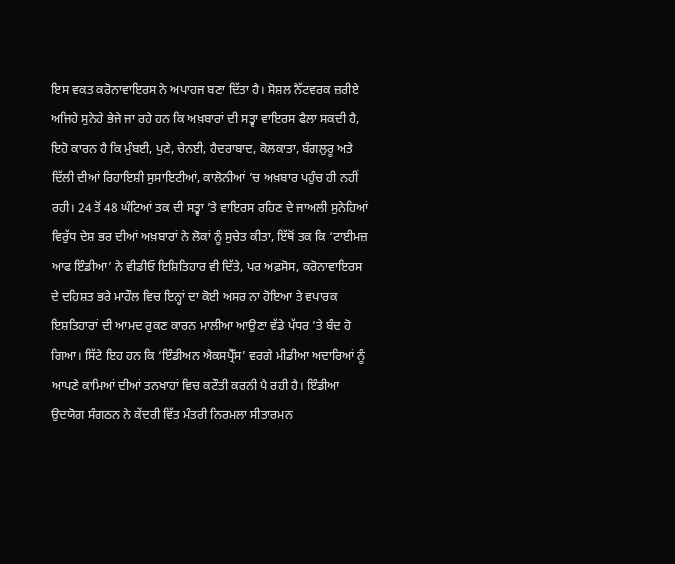ਇਸ ਵਕਤ ਕਰੋਨਾਵਾਇਰਸ ਨੇ ਅਪਾਹਜ ਬਣਾ ਦਿੱਤਾ ਹੈ। ਸੋਸ਼ਲ ਨੈੱਟਵਰਕ ਜ਼ਰੀਏ ਅਜਿਹੇ ਸੁਨੇਹੇ ਭੇਜੇ ਜਾ ਰਹੇ ਹਨ ਕਿ ਅਖ਼ਬਾਰਾਂ ਦੀ ਸਤ੍ਵਾ ਵਾਇਰਸ ਫੈਲਾ ਸਕਦੀ ਹੈ, ਇਹੋ ਕਾਰਨ ਹੈ ਕਿ ਮੁੰਬਈ, ਪੁਣੇ, ਚੇਨਈ, ਹੈਦਰਾਬਾਦ, ਕੋਲਕਾਤਾ, ਬੰਗਲੁਰੂ ਅਤੇ ਦਿੱਲੀ ਦੀਆਂ ਰਿਹਾਇਸ਼ੀ ਸੁਸਾਇਟੀਆਂ, ਕਾਲੋਨੀਆਂ ’ਚ ਅਖ਼ਬਾਰ ਪਹੁੰਚ ਹੀ ਨਹੀਂ ਰਹੀ। 24 ਤੋਂ 48 ਘੰਟਿਆਂ ਤਕ ਦੀ ਸਤ੍ਵਾ ’ਤੇ ਵਾਇਰਸ ਰਹਿਣ ਦੇ ਜਾਅਲੀ ਸੁਨੇਹਿਆਂ ਵਿਰੁੱਧ ਦੇਸ਼ ਭਰ ਦੀਆਂ ਅਖ਼ਬਾਰਾਂ ਨੇ ਲੋਕਾਂ ਨੂੰ ਸੁਚੇਤ ਕੀਤਾ, ਇੱਥੋਂ ਤਕ ਕਿ ‘ਟਾਈਮਜ਼ ਆਫ ਇੰਡੀਆ’ ਨੇ ਵੀਡੀਓ ਇਸ਼ਿਤਿਹਾਰ ਵੀ ਦਿੱਤੇ, ਪਰ ਅਫ਼ਸੋਸ, ਕਰੋਨਾਵਾਇਰਸ ਦੇ ਦਹਿਸ਼ਤ ਭਰੇ ਮਾਹੌਲ ਵਿਚ ਇਨ੍ਹਾਂ ਦਾ ਕੋਈ ਅਸਰ ਨਾ ਹੋਇਆ ਤੇ ਵਪਾਰਕ ਇਸ਼ਤਿਹਾਰਾਂ ਦੀ ਆਮਦ ਰੁਕਣ ਕਾਰਨ ਮਾਲੀਆ ਆਉਣਾ ਵੱਡੇ ਪੱਧਰ ’ਤੇ ਬੰਦ ਹੋ ਗਿਆ। ਸਿੱਟੇ ਇਹ ਹਨ ਕਿ ‘ਇੰਡੀਅਨ ਐਕਸਪ੍ਰੈੱਸ’ ਵਰਗੇ ਮੀਡੀਆ ਅਦਾਰਿਆਂ ਨੂੰ ਆਪਣੇ ਕਾਮਿਆਂ ਦੀਆਂ ਤਨਖਾਹਾਂ ਵਿਚ ਕਟੌਤੀ ਕਰਨੀ ਪੈ ਰਹੀ ਹੈ। ਇੰਡੀਆ ਉਦਯੋਗ ਸੰਗਠਨ ਨੇ ਕੇਂਦਰੀ ਵਿੱਤ ਮੰਤਰੀ ਨਿਰਮਲਾ ਸੀਤਾਰਮਨ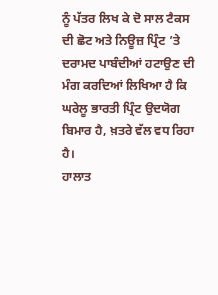ਨੂੰ ਪੱਤਰ ਲਿਖ ਕੇ ਦੋ ਸਾਲ ਟੈਕਸ ਦੀ ਛੋਟ ਅਤੇ ਨਿਊਜ਼ ਪ੍ਰਿੰਟ ’ਤੇ ਦਰਾਮਦ ਪਾਬੰਦੀਆਂ ਹਟਾਉਣ ਦੀ ਮੰਗ ਕਰਦਿਆਂ ਲਿਖਿਆ ਹੈ ਕਿ ਘਰੇਲੂ ਭਾਰਤੀ ਪ੍ਰਿੰਟ ਉਦਯੋਗ ਬਿਮਾਰ ਹੈ, ਖ਼ਤਰੇ ਵੱਲ ਵਧ ਰਿਹਾ ਹੈ।
ਹਾਲਾਤ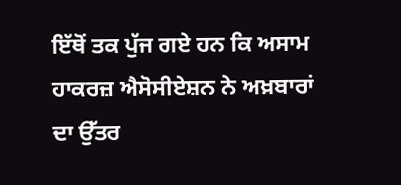ਇੱਥੋਂ ਤਕ ਪੁੱਜ ਗਏ ਹਨ ਕਿ ਅਸਾਮ ਹਾਕਰਜ਼ ਐਸੋਸੀਏਸ਼ਨ ਨੇ ਅਖ਼ਬਾਰਾਂ ਦਾ ਉੱਤਰ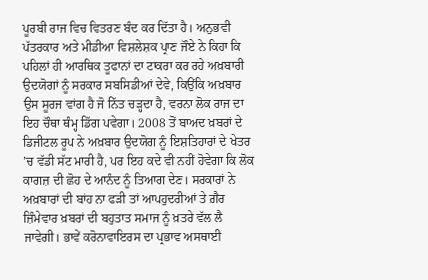ਪੂਰਬੀ ਰਾਜ ਵਿਚ ਵਿਤਰਣ ਬੰਦ ਕਰ ਦਿੱਤਾ ਹੈ। ਅਨੁਭਵੀ ਪੱਤਰਕਾਰ ਅਤੇ ਮੀਡੀਆ ਵਿਸ਼ਲੇਸ਼ਕ ਪ੍ਰਾਣ ਜੌਏ ਨੇ ਕਿਹਾ ਕਿ ਪਹਿਲਾਂ ਹੀ ਆਰਥਿਕ ਤੂਫਾਨਾਂ ਦਾ ਟਾਕਰਾ ਕਰ ਰਹੇ ਅਖ਼ਬਾਰੀ ਉਦਯੋਗਾਂ ਨੂੰ ਸਰਕਾਰ ਸਬਸਿਡੀਆਂ ਦੇਵੇ, ਕਿਉਂਕਿ ਅਖ਼ਬਾਰ ਉਸ ਸੂਰਜ ਵਾਂਗ ਹੈ ਜੋ ਨਿੱਤ ਚੜ੍ਹਦਾ ਹੈ, ਵਰਨਾ ਲੋਕ ਰਾਜ ਦਾ ਇਹ ਚੌਥਾ ਥੰਮ੍ਹ ਡਿੱਗ ਪਵੇਗਾ। 2008 ਤੋਂ ਬਾਅਦ ਖ਼ਬਰਾਂ ਦੇ ਡਿਜੀਟਲ ਰੂਪ ਨੇ ਅਖ਼ਬਾਰ ਉਦਯੋਗ ਨੂੰ ਇਸ਼ਤਿਹਾਰਾਂ ਦੇ ਖੇਤਰ ’ਚ ਵੱਡੀ ਸੱਟ ਮਾਰੀ ਹੈ, ਪਰ ਇਹ ਕਦੇ ਵੀ ਨਹੀਂ ਹੋਵੇਗਾ ਕਿ ਲੋਕ ਕਾਗਜ਼ ਦੀ ਛੋਹ ਦੇ ਆਨੰਦ ਨੂੰ ਤਿਆਗ ਦੇਣ। ਸਰਕਾਰਾਂ ਨੇ ਅਖ਼ਬਾਰਾਂ ਦੀ ਬਾਂਹ ਨਾ ਫੜੀ ਤਾਂ ਆਪਹੁਦਰੀਆਂ ਤੇ ਗ਼ੈਰ ਜ਼ਿੰਮੇਵਾਰ ਖ਼ਬਰਾਂ ਦੀ ਬਹੁਤਾਤ ਸਮਾਜ ਨੂੰ ਖ਼ਤਰੇ ਵੱਲ ਲੈ ਜਾਵੇਗੀ। ਭਾਵੇਂ ਕਰੋਨਾਵਾਇਰਸ ਦਾ ਪ੍ਰਭਾਵ ਅਸਥਾਈ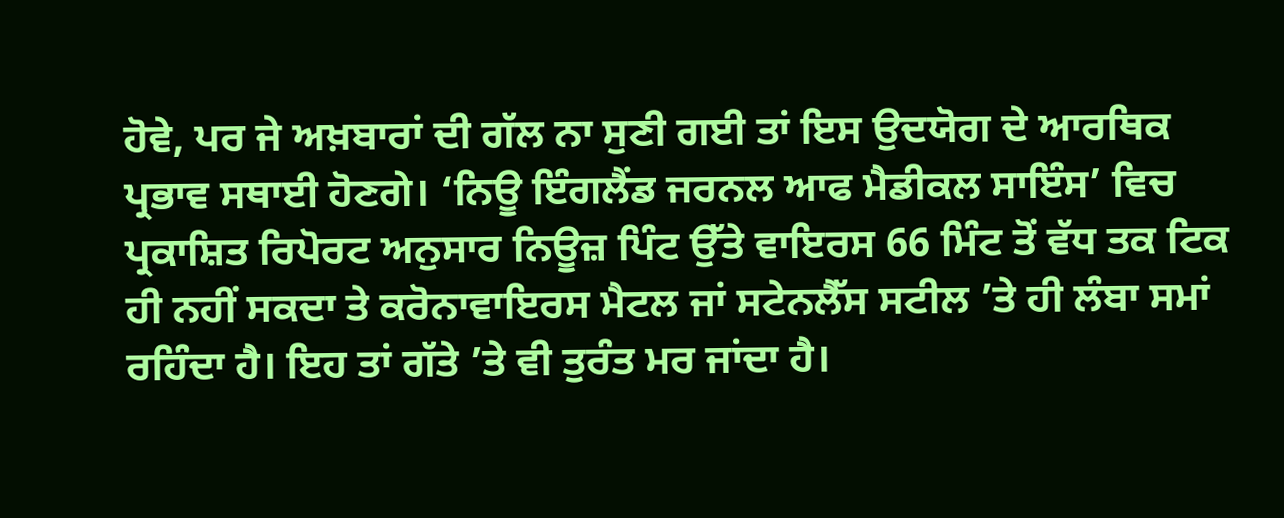ਹੋਵੇ, ਪਰ ਜੇ ਅਖ਼ਬਾਰਾਂ ਦੀ ਗੱਲ ਨਾ ਸੁਣੀ ਗਈ ਤਾਂ ਇਸ ਉਦਯੋਗ ਦੇ ਆਰਥਿਕ ਪ੍ਰਭਾਵ ਸਥਾਈ ਹੋਣਗੇ। ‘ਨਿਊ ਇੰਗਲੈਂਡ ਜਰਨਲ ਆਫ ਮੈਡੀਕਲ ਸਾਇੰਸ’ ਵਿਚ ਪ੍ਰਕਾਸ਼ਿਤ ਰਿਪੋਰਟ ਅਨੁਸਾਰ ਨਿਊਜ਼ ਪਿੰਟ ਉੱਤੇ ਵਾਇਰਸ 66 ਮਿੰਟ ਤੋਂ ਵੱਧ ਤਕ ਟਿਕ ਹੀ ਨਹੀਂ ਸਕਦਾ ਤੇ ਕਰੋਨਾਵਾਇਰਸ ਮੈਟਲ ਜਾਂ ਸਟੇਨਲੈੱਸ ਸਟੀਲ ’ਤੇ ਹੀ ਲੰਬਾ ਸਮਾਂ ਰਹਿੰਦਾ ਹੈ। ਇਹ ਤਾਂ ਗੱਤੇ ’ਤੇ ਵੀ ਤੁਰੰਤ ਮਰ ਜਾਂਦਾ ਹੈ।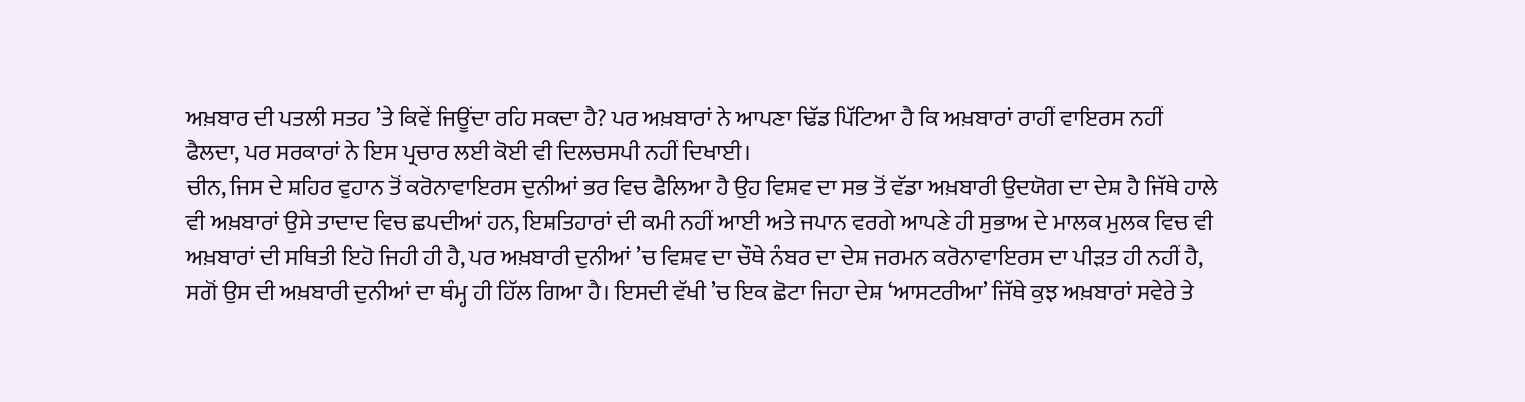ਅਖ਼ਬਾਰ ਦੀ ਪਤਲੀ ਸਤਹ ’ਤੇ ਕਿਵੇਂ ਜਿਊਂਦਾ ਰਹਿ ਸਕਦਾ ਹੈ? ਪਰ ਅਖ਼ਬਾਰਾਂ ਨੇ ਆਪਣਾ ਢਿੱਡ ਪਿੱਟਿਆ ਹੈ ਕਿ ਅਖ਼ਬਾਰਾਂ ਰਾਹੀਂ ਵਾਇਰਸ ਨਹੀਂ ਫੈਲਦਾ, ਪਰ ਸਰਕਾਰਾਂ ਨੇ ਇਸ ਪ੍ਰਚਾਰ ਲਈ ਕੋਈ ਵੀ ਦਿਲਚਸਪੀ ਨਹੀਂ ਦਿਖਾਈ।
ਚੀਨ, ਜਿਸ ਦੇ ਸ਼ਹਿਰ ਵੁਹਾਨ ਤੋਂ ਕਰੋਨਾਵਾਇਰਸ ਦੁਨੀਆਂ ਭਰ ਵਿਚ ਫੈਲਿਆ ਹੈ ਉਹ ਵਿਸ਼ਵ ਦਾ ਸਭ ਤੋਂ ਵੱਡਾ ਅਖ਼ਬਾਰੀ ਉਦਯੋਗ ਦਾ ਦੇਸ਼ ਹੈ ਜਿੱਥੇ ਹਾਲੇ ਵੀ ਅਖ਼ਬਾਰਾਂ ਉਸੇ ਤਾਦਾਦ ਵਿਚ ਛਪਦੀਆਂ ਹਨ, ਇਸ਼ਤਿਹਾਰਾਂ ਦੀ ਕਮੀ ਨਹੀਂ ਆਈ ਅਤੇ ਜਪਾਨ ਵਰਗੇ ਆਪਣੇ ਹੀ ਸੁਭਾਅ ਦੇ ਮਾਲਕ ਮੁਲਕ ਵਿਚ ਵੀ ਅਖ਼ਬਾਰਾਂ ਦੀ ਸਥਿਤੀ ਇਹੋ ਜਿਹੀ ਹੀ ਹੈ, ਪਰ ਅਖ਼ਬਾਰੀ ਦੁਨੀਆਂ ’ਚ ਵਿਸ਼ਵ ਦਾ ਚੌਥੇ ਨੰਬਰ ਦਾ ਦੇਸ਼ ਜਰਮਨ ਕਰੋਨਾਵਾਇਰਸ ਦਾ ਪੀੜਤ ਹੀ ਨਹੀਂ ਹੈ, ਸਗੋਂ ਉਸ ਦੀ ਅਖ਼ਬਾਰੀ ਦੁਨੀਆਂ ਦਾ ਥੰਮ੍ਹ ਹੀ ਹਿੱਲ ਗਿਆ ਹੈ। ਇਸਦੀ ਵੱਖੀ ’ਚ ਇਕ ਛੋਟਾ ਜਿਹਾ ਦੇਸ਼ ‘ਆਸਟਰੀਆ’ ਜਿੱਥੇ ਕੁਝ ਅਖ਼ਬਾਰਾਂ ਸਵੇਰੇ ਤੇ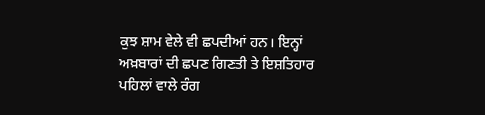ਕੁਝ ਸ਼ਾਮ ਵੇਲੇ ਵੀ ਛਪਦੀਆਂ ਹਨ। ਇਨ੍ਹਾਂ ਅਖ਼ਬਾਰਾਂ ਦੀ ਛਪਣ ਗਿਣਤੀ ਤੇ ਇਸ਼ਤਿਹਾਰ ਪਹਿਲਾਂ ਵਾਲੇ ਰੰਗ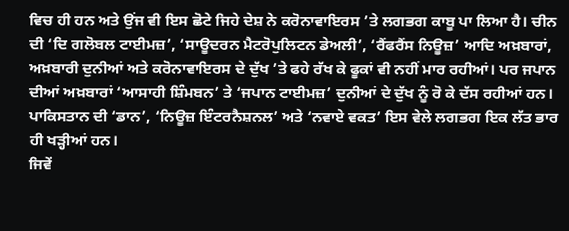ਵਿਚ ਹੀ ਹਨ ਅਤੇ ਉਂਜ ਵੀ ਇਸ ਛੋਟੇ ਜਿਹੇ ਦੇਸ਼ ਨੇ ਕਰੋਨਾਵਾਇਰਸ ’ਤੇ ਲਗਭਗ ਕਾਬੂ ਪਾ ਲਿਆ ਹੈ। ਚੀਨ ਦੀ ‘ਦਿ ਗਲੋਬਲ ਟਾਈਮਜ਼’, ‘ਸਾਊਦਰਨ ਮੈਟਰੋਪੁਲਿਟਨ ਡੇਅਲੀ’, ‘ਰੈਂਫਰੈਂਸ ਨਿਊਜ਼’ ਆਦਿ ਅਖ਼ਬਾਰਾਂ, ਅਖ਼ਬਾਰੀ ਦੁਨੀਆਂ ਅਤੇ ਕਰੋਨਾਵਾਇਰਸ ਦੇ ਦੁੱਖ ’ਤੇ ਫਹੇ ਰੱਖ ਕੇ ਫੂਕਾਂ ਵੀ ਨਹੀਂ ਮਾਰ ਰਹੀਆਂ। ਪਰ ਜਪਾਨ ਦੀਆਂ ਅਖ਼ਬਾਰਾਂ ‘ਆਸਾਹੀ ਸ਼ਿੰਮਬਨ’ ਤੇ ‘ਜਪਾਨ ਟਾਈਮਜ਼’ ਦੁਨੀਆਂ ਦੇ ਦੁੱਖ ਨੂੰ ਰੋ ਕੇ ਦੱਸ ਰਹੀਆਂ ਹਨ। ਪਾਕਿਸਤਾਨ ਦੀ ‘ਡਾਨ’, ‘ਨਿਊਜ਼ ਇੰਟਰਨੈਸ਼ਨਲ’ ਅਤੇ ‘ਨਵਾਏ ਵਕਤ’ ਇਸ ਵੇਲੇ ਲਗਭਗ ਇਕ ਲੱਤ ਭਾਰ ਹੀ ਖੜ੍ਹੀਆਂ ਹਨ।
ਜਿਵੇਂ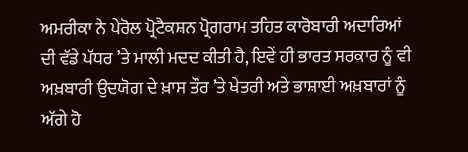ਅਮਰੀਕਾ ਨੇ ਪੇਰੋਲ ਪ੍ਰੋਟੈਕਸ਼ਨ ਪ੍ਰੋਗਰਾਮ ਤਹਿਤ ਕਾਰੋਬਾਰੀ ਅਦਾਰਿਆਂ ਦੀ ਵੱਡੇ ਪੱਧਰ ’ਤੇ ਮਾਲੀ ਮਦਦ ਕੀਤੀ ਹੈ, ਇਵੇਂ ਹੀ ਭਾਰਤ ਸਰਕਾਰ ਨੂੰ ਵੀ ਅਖ਼ਬਾਰੀ ਉਦਯੋਗ ਦੇ ਖ਼ਾਸ ਤੌਰ ’ਤੇ ਖੇਤਰੀ ਅਤੇ ਭਾਸ਼ਾਈ ਅਖ਼ਬਾਰਾਂ ਨੂੰ ਅੱਗੇ ਹੋ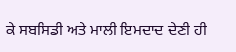ਕੇ ਸਬਸਿਡੀ ਅਤੇ ਮਾਲੀ ਇਮਦਾਦ ਦੇਣੀ ਹੀ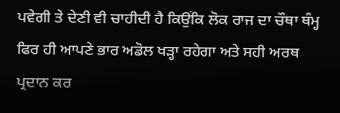ਪਵੇਗੀ ਤੇ ਦੇਣੀ ਵੀ ਚਾਹੀਦੀ ਹੈ ਕਿਉਂਕਿ ਲੋਕ ਰਾਜ ਦਾ ਚੌਥਾ ਥੰਮ੍ਹ ਫਿਰ ਹੀ ਆਪਣੇ ਭਾਰ ਅਡੋਲ ਖੜ੍ਹਾ ਰਹੇਗਾ ਅਤੇ ਸਹੀ ਅਰਥ ਪ੍ਰਦਾਨ ਕਰ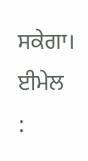ਸਕੇਗਾ।
ਈਮੇਲ :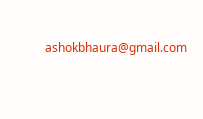ashokbhaura@gmail.com